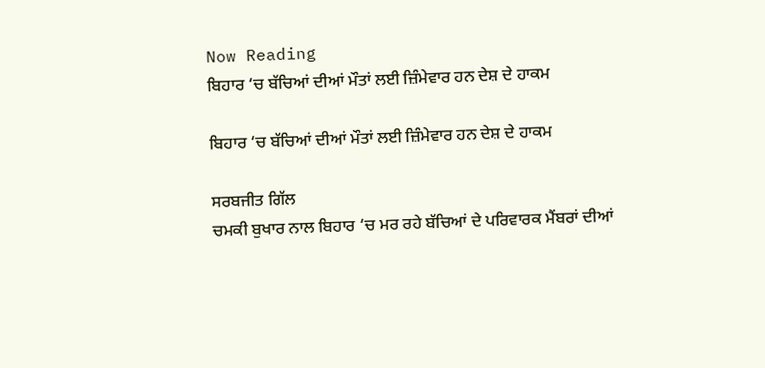Now Reading
ਬਿਹਾਰ ‘ਚ ਬੱਚਿਆਂ ਦੀਆਂ ਮੌਤਾਂ ਲਈ ਜ਼ਿੰਮੇਵਾਰ ਹਨ ਦੇਸ਼ ਦੇ ਹਾਕਮ

ਬਿਹਾਰ ‘ਚ ਬੱਚਿਆਂ ਦੀਆਂ ਮੌਤਾਂ ਲਈ ਜ਼ਿੰਮੇਵਾਰ ਹਨ ਦੇਸ਼ ਦੇ ਹਾਕਮ

ਸਰਬਜੀਤ ਗਿੱਲ
ਚਮਕੀ ਬੁਖਾਰ ਨਾਲ ਬਿਹਾਰ ‘ਚ ਮਰ ਰਹੇ ਬੱਚਿਆਂ ਦੇ ਪਰਿਵਾਰਕ ਮੈਂਬਰਾਂ ਦੀਆਂ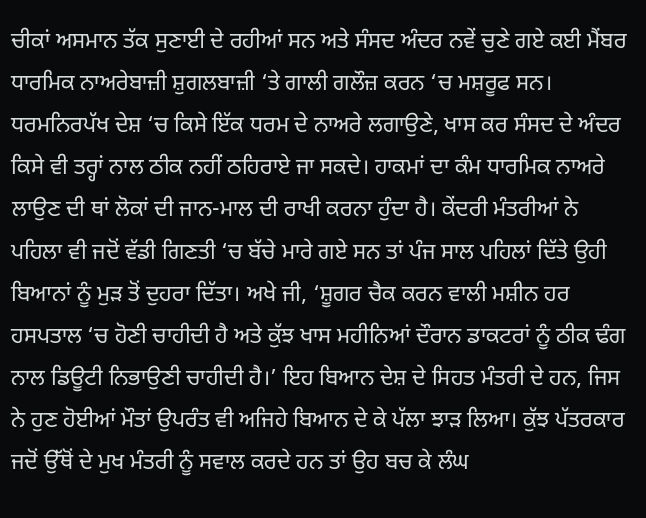ਚੀਕਾਂ ਅਸਮਾਨ ਤੱਕ ਸੁਣਾਈ ਦੇ ਰਹੀਆਂ ਸਨ ਅਤੇ ਸੰਸਦ ਅੰਦਰ ਨਵੇਂ ਚੁਣੇ ਗਏ ਕਈ ਮੈਂਬਰ ਧਾਰਮਿਕ ਨਾਅਰੇਬਾਜ਼ੀ ਸ਼ੁਗਲਬਾਜ਼ੀ ‘ਤੇ ਗਾਲੀ ਗਲੌਜ਼ ਕਰਨ ‘ਚ ਮਸ਼ਰੂਫ ਸਨ। ਧਰਮਨਿਰਪੱਖ ਦੇਸ਼ ‘ਚ ਕਿਸੇ ਇੱਕ ਧਰਮ ਦੇ ਨਾਅਰੇ ਲਗਾਉਣੇ, ਖਾਸ ਕਰ ਸੰਸਦ ਦੇ ਅੰਦਰ ਕਿਸੇ ਵੀ ਤਰ੍ਹਾਂ ਨਾਲ ਠੀਕ ਨਹੀਂ ਠਹਿਰਾਏ ਜਾ ਸਕਦੇ। ਹਾਕਮਾਂ ਦਾ ਕੰਮ ਧਾਰਮਿਕ ਨਾਅਰੇ ਲਾਉਣ ਦੀ ਥਾਂ ਲੋਕਾਂ ਦੀ ਜਾਨ-ਮਾਲ ਦੀ ਰਾਖੀ ਕਰਨਾ ਹੁੰਦਾ ਹੈ। ਕੇਂਦਰੀ ਮੰਤਰੀਆਂ ਨੇ ਪਹਿਲਾ ਵੀ ਜਦੋਂ ਵੱਡੀ ਗਿਣਤੀ ‘ਚ ਬੱਚੇ ਮਾਰੇ ਗਏ ਸਨ ਤਾਂ ਪੰਜ ਸਾਲ ਪਹਿਲਾਂ ਦਿੱਤੇ ਉਹੀ ਬਿਆਨਾਂ ਨੂੰ ਮੁੜ ਤੋਂ ਦੁਹਰਾ ਦਿੱਤਾ। ਅਖੇ ਜੀ, ‘ਸ਼ੂਗਰ ਚੈਕ ਕਰਨ ਵਾਲੀ ਮਸ਼ੀਨ ਹਰ ਹਸਪਤਾਲ ‘ਚ ਹੋਣੀ ਚਾਹੀਦੀ ਹੈ ਅਤੇ ਕੁੱਝ ਖਾਸ ਮਹੀਨਿਆਂ ਦੌਰਾਨ ਡਾਕਟਰਾਂ ਨੂੰ ਠੀਕ ਢੰਗ ਨਾਲ ਡਿਊਟੀ ਨਿਭਾਉਣੀ ਚਾਹੀਦੀ ਹੈ।’ ਇਹ ਬਿਆਨ ਦੇਸ਼ ਦੇ ਸਿਹਤ ਮੰਤਰੀ ਦੇ ਹਨ, ਜਿਸ ਨੇ ਹੁਣ ਹੋਈਆਂ ਮੌਤਾਂ ਉਪਰੰਤ ਵੀ ਅਜਿਹੇ ਬਿਆਨ ਦੇ ਕੇ ਪੱਲਾ ਝਾੜ ਲਿਆ। ਕੁੱਝ ਪੱਤਰਕਾਰ ਜਦੋਂ ਉੱਥੋਂ ਦੇ ਮੁਖ ਮੰਤਰੀ ਨੂੰ ਸਵਾਲ ਕਰਦੇ ਹਨ ਤਾਂ ਉਹ ਬਚ ਕੇ ਲੰਘ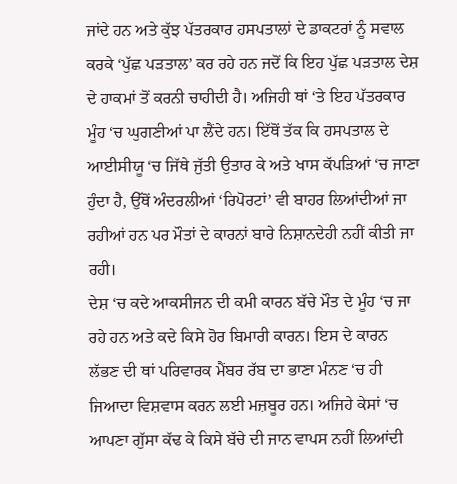ਜਾਂਦੇ ਹਨ ਅਤੇ ਕੁੱਝ ਪੱਤਰਕਾਰ ਹਸਪਤਾਲਾਂ ਦੇ ਡਾਕਟਰਾਂ ਨੂੰ ਸਵਾਲ ਕਰਕੇ ‘ਪੁੱਛ ਪੜਤਾਲ’ ਕਰ ਰਹੇ ਹਨ ਜਦੋਂ ਕਿ ਇਹ ਪੁੱਛ ਪੜਤਾਲ ਦੇਸ਼ ਦੇ ਹਾਕਮਾਂ ਤੋਂ ਕਰਨੀ ਚਾਹੀਦੀ ਹੈ। ਅਜਿਹੀ ਥਾਂ ‘ਤੇ ਇਹ ਪੱਤਰਕਾਰ ਮੂੰਹ ‘ਚ ਘੁਗਣੀਆਂ ਪਾ ਲੈਂਦੇ ਹਨ। ਇੱਥੋਂ ਤੱਕ ਕਿ ਹਸਪਤਾਲ ਦੇ ਆਈਸੀਯੂ ‘ਚ ਜਿੱਥੇ ਜੁੱਤੀ ਉਤਾਰ ਕੇ ਅਤੇ ਖਾਸ ਕੱਪੜਿਆਂ ‘ਚ ਜਾਣਾ ਹੁੰਦਾ ਹੈ, ਉੱਥੋਂ ਅੰਦਰਲੀਆਂ ‘ਰਿਪੋਰਟਾਂ’ ਵੀ ਬਾਹਰ ਲਿਆਂਦੀਆਂ ਜਾ ਰਹੀਆਂ ਹਨ ਪਰ ਮੌਤਾਂ ਦੇ ਕਾਰਨਾਂ ਬਾਰੇ ਨਿਸ਼ਾਨਦੇਹੀ ਨਹੀਂ ਕੀਤੀ ਜਾ ਰਹੀ।
ਦੇਸ਼ ‘ਚ ਕਦੇ ਆਕਸੀਜਨ ਦੀ ਕਮੀ ਕਾਰਨ ਬੱਚੇ ਮੌਤ ਦੇ ਮੂੰਹ ‘ਚ ਜਾ ਰਹੇ ਹਨ ਅਤੇ ਕਦੇ ਕਿਸੇ ਹੋਰ ਬਿਮਾਰੀ ਕਾਰਨ। ਇਸ ਦੇ ਕਾਰਨ ਲੱਭਣ ਦੀ ਥਾਂ ਪਰਿਵਾਰਕ ਮੈਂਬਰ ਰੱਬ ਦਾ ਭਾਣਾ ਮੰਨਣ ‘ਚ ਹੀ ਜਿਆਦਾ ਵਿਸ਼ਵਾਸ ਕਰਨ ਲਈ ਮਜ਼ਬੂਰ ਹਨ। ਅਜਿਹੇ ਕੇਸਾਂ ‘ਚ ਆਪਣਾ ਗੁੱਸਾ ਕੱਢ ਕੇ ਕਿਸੇ ਬੱਚੇ ਦੀ ਜਾਨ ਵਾਪਸ ਨਹੀਂ ਲਿਆਂਦੀ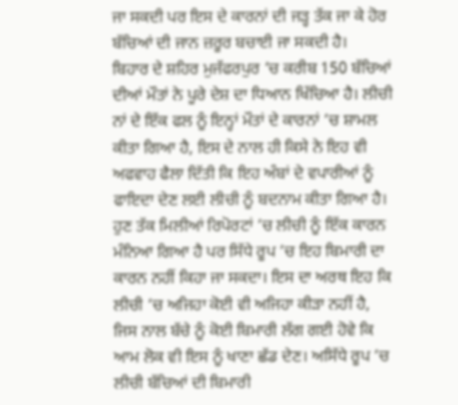ਜਾ ਸਕਦੀ ਪਰ ਇਸ ਦੇ ਕਾਰਨਾਂ ਦੀ ਜੜ੍ਹ ਤੱਕ ਜਾ ਕੇ ਹੋਰ ਬੱਚਿਆਂ ਦੀ ਜਾਨ ਜ਼ਰੂਰ ਬਚਾਈ ਜਾ ਸਕਦੀ ਹੈ।
ਬਿਹਾਰ ਦੇ ਸ਼ਹਿਰ ਮੁਜੱਫਰਪੁਰ ‘ਚ ਕਰੀਬ 150 ਬੱਚਿਆਂ ਦੀਆਂ ਮੌਤਾਂ ਨੇ ਪੂਰੇ ਦੇਸ਼ ਦਾ ਧਿਆਨ ਖਿੱਚਿਆ ਹੈ। ਲੀਚੀ ਨਾਂ ਦੇ ਇੱਕ ਫਲ ਨੂੰ ਇਨ੍ਹਾਂ ਮੌਤਾਂ ਦੇ ਕਾਰਨਾਂ ‘ਚ ਸ਼ਾਮਲ ਕੀਤਾ ਗਿਆ ਹੈ, ਇਸ ਦੇ ਨਾਲ ਹੀ ਕਿਸੇ ਨੇ ਇਹ ਵੀ ਅਫਵਾਹ ਫੈਲਾ ਦਿੱਤੀ ਕਿ ਇਹ ਅੰਬਾਂ ਦੇ ਵਪਾਰੀਆਂ ਨੂੰ ਫਾਇਦਾ ਦੇਣ ਲਈ ਲੀਚੀ ਨੂੰ ਬਦਨਾਮ ਕੀਤਾ ਗਿਆ ਹੈ। ਹੁਣ ਤੱਕ ਮਿਲੀਆਂ ਰਿਪੋਰਟਾਂ ‘ਚ ਲੀਚੀ ਨੂੰ ਇੱਕ ਕਾਰਨ ਮੰਨਿਆ ਗਿਆ ਹੈ ਪਰ ਸਿੱਧੇ ਰੂਪ ‘ਚ ਇਹ ਬਿਮਾਰੀ ਦਾ ਕਾਰਨ ਨਹੀਂ ਕਿਹਾ ਜਾ ਸਕਦਾ। ਇਸ ਦਾ ਅਰਥ ਇਹ ਕਿ ਲੀਚੀ ‘ਚ ਅਜਿਹਾ ਕੋਈ ਵੀ ਅਜਿਹਾ ਕੀੜਾ ਨਹੀਂ ਹੈ, ਜਿਸ ਨਾਲ ਬੱਚੇ ਨੂੰ ਕੋਈ ਬਿਮਾਰੀ ਲੱਗ ਗਈ ਹੋਵੇ ਕਿ ਆਮ ਲੋਕ ਵੀ ਇਸ ਨੂੰ ਖਾਣਾ ਛੱਡ ਦੇਣ। ਅਸਿੱਧੇ ਰੂਪ ‘ਚ ਲੀਚੀ ਬੱਚਿਆਂ ਦੀ ਬਿਮਾਰੀ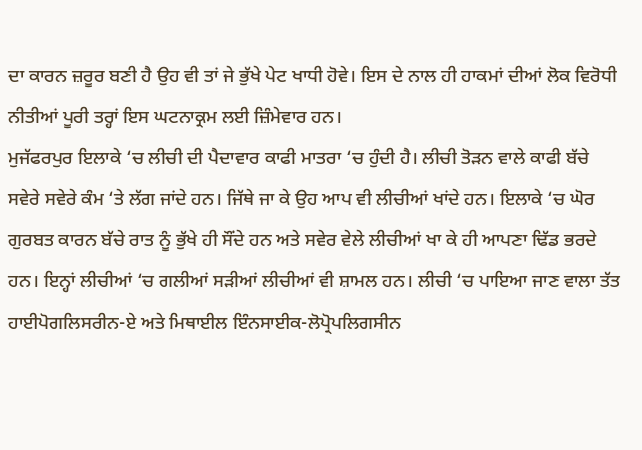ਦਾ ਕਾਰਨ ਜ਼ਰੂਰ ਬਣੀ ਹੈ ਉਹ ਵੀ ਤਾਂ ਜੇ ਭੁੱਖੇ ਪੇਟ ਖਾਧੀ ਹੋਵੇ। ਇਸ ਦੇ ਨਾਲ ਹੀ ਹਾਕਮਾਂ ਦੀਆਂ ਲੋਕ ਵਿਰੋਧੀ ਨੀਤੀਆਂ ਪੂਰੀ ਤਰ੍ਹਾਂ ਇਸ ਘਟਨਾਕ੍ਰਮ ਲਈ ਜ਼ਿੰਮੇਵਾਰ ਹਨ।
ਮੁਜੱਫਰਪੁਰ ਇਲਾਕੇ ‘ਚ ਲੀਚੀ ਦੀ ਪੈਦਾਵਾਰ ਕਾਫੀ ਮਾਤਰਾ ‘ਚ ਹੁੰਦੀ ਹੈ। ਲੀਚੀ ਤੋੜਨ ਵਾਲੇ ਕਾਫੀ ਬੱਚੇ ਸਵੇਰੇ ਸਵੇਰੇ ਕੰਮ ‘ਤੇ ਲੱਗ ਜਾਂਦੇ ਹਨ। ਜਿੱਥੇ ਜਾ ਕੇ ਉਹ ਆਪ ਵੀ ਲੀਚੀਆਂ ਖਾਂਦੇ ਹਨ। ਇਲਾਕੇ ‘ਚ ਘੋਰ ਗੁਰਬਤ ਕਾਰਨ ਬੱਚੇ ਰਾਤ ਨੂੰ ਭੁੱਖੇ ਹੀ ਸੌਂਦੇ ਹਨ ਅਤੇ ਸਵੇਰ ਵੇਲੇ ਲੀਚੀਆਂ ਖਾ ਕੇ ਹੀ ਆਪਣਾ ਢਿੱਡ ਭਰਦੇ ਹਨ। ਇਨ੍ਹਾਂ ਲੀਚੀਆਂ ‘ਚ ਗਲੀਆਂ ਸੜੀਆਂ ਲੀਚੀਆਂ ਵੀ ਸ਼ਾਮਲ ਹਨ। ਲੀਚੀ ‘ਚ ਪਾਇਆ ਜਾਣ ਵਾਲਾ ਤੱਤ ਹਾਈਪੋਗਲਿਸਰੀਨ-ਏ ਅਤੇ ਮਿਥਾਈਲ ਇੰਨਸਾਈਕ-ਲੋਪ੍ਰੋਪਲਿਗਸੀਨ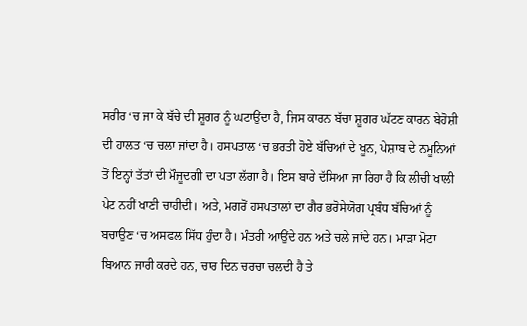ਸਰੀਰ ‘ਚ ਜਾ ਕੇ ਬੱਚੇ ਦੀ ਸ਼ੂਗਰ ਨੂੰ ਘਟਾਉਂਦਾ ਹੈ, ਜਿਸ ਕਾਰਨ ਬੱਚਾ ਸ਼ੂਗਰ ਘੱਟਣ ਕਾਰਨ ਬੇਹੋਸ਼ੀ ਦੀ ਹਾਲਤ ‘ਚ ਚਲਾ ਜਾਂਦਾ ਹੈ। ਹਸਪਤਾਲ ‘ਚ ਭਰਤੀ ਹੋਏ ਬੱਚਿਆਂ ਦੇ ਖੂਨ, ਪੇਸ਼ਾਬ ਦੇ ਨਮੂਨਿਆਂ ਤੋਂ ਇਨ੍ਹਾਂ ਤੱਤਾਂ ਦੀ ਮੌਜੂਦਗੀ ਦਾ ਪਤਾ ਲੱਗਾ ਹੈ। ਇਸ ਬਾਰੇ ਦੱਸਿਆ ਜਾ ਰਿਹਾ ਹੈ ਕਿ ਲੀਚੀ ਖਾਲੀ ਪੇਟ ਨਹੀਂ ਖਾਣੀ ਚਾਹੀਦੀ। ਅਤੇ, ਮਗਰੋਂ ਹਸਪਤਾਲਾਂ ਦਾ ਗੈਰ ਭਰੋਸੇਯੋਗ ਪ੍ਰਬੰਧ ਬੱਚਿਆਂ ਨੂੰ ਬਚਾਉਣ ‘ਚ ਅਸਫਲ ਸਿੱਧ ਹੁੰਦਾ ਹੈ। ਮੰਤਰੀ ਆਉਂਦੇ ਹਨ ਅਤੇ ਚਲੇ ਜਾਂਦੇ ਹਨ। ਮਾੜਾ ਮੋਟਾ ਬਿਆਨ ਜਾਰੀ ਕਰਦੇ ਹਨ, ਚਾਰ ਦਿਨ ਚਰਚਾ ਚਲਦੀ ਹੈ ਤੇ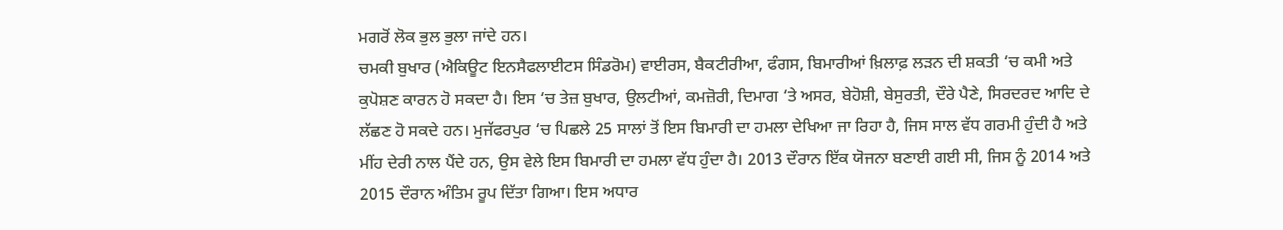ਮਗਰੋਂ ਲੋਕ ਭੁਲ ਭੁਲਾ ਜਾਂਦੇ ਹਨ।
ਚਮਕੀ ਬੁਖਾਰ (ਐਕਿਊਟ ਇਨਸੈਫਲਾਈਟਸ ਸਿੰਡਰੋਮ) ਵਾਈਰਸ, ਬੈਕਟੀਰੀਆ, ਫੰਗਸ, ਬਿਮਾਰੀਆਂ ਖ਼ਿਲਾਫ਼ ਲੜਨ ਦੀ ਸ਼ਕਤੀ ‘ਚ ਕਮੀ ਅਤੇ ਕੁਪੋਸ਼ਣ ਕਾਰਨ ਹੋ ਸਕਦਾ ਹੈ। ਇਸ ‘ਚ ਤੇਜ਼ ਬੁਖਾਰ, ਉਲਟੀਆਂ, ਕਮਜ਼ੋਰੀ, ਦਿਮਾਗ ‘ਤੇ ਅਸਰ, ਬੇਹੋਸ਼ੀ, ਬੇਸੁਰਤੀ, ਦੌਰੇ ਪੈਣੇ, ਸਿਰਦਰਦ ਆਦਿ ਦੇ ਲੱਛਣ ਹੋ ਸਕਦੇ ਹਨ। ਮੁਜੱਫਰਪੁਰ ‘ਚ ਪਿਛਲੇ 25 ਸਾਲਾਂ ਤੋਂ ਇਸ ਬਿਮਾਰੀ ਦਾ ਹਮਲਾ ਦੇਖਿਆ ਜਾ ਰਿਹਾ ਹੈ, ਜਿਸ ਸਾਲ ਵੱਧ ਗਰਮੀ ਹੁੰਦੀ ਹੈ ਅਤੇ ਮੀਂਹ ਦੇਰੀ ਨਾਲ ਪੈਂਦੇ ਹਨ, ਉਸ ਵੇਲੇ ਇਸ ਬਿਮਾਰੀ ਦਾ ਹਮਲਾ ਵੱਧ ਹੁੰਦਾ ਹੈ। 2013 ਦੌਰਾਨ ਇੱਕ ਯੋਜਨਾ ਬਣਾਈ ਗਈ ਸੀ, ਜਿਸ ਨੂੰ 2014 ਅਤੇ 2015 ਦੌਰਾਨ ਅੰਤਿਮ ਰੂਪ ਦਿੱਤਾ ਗਿਆ। ਇਸ ਅਧਾਰ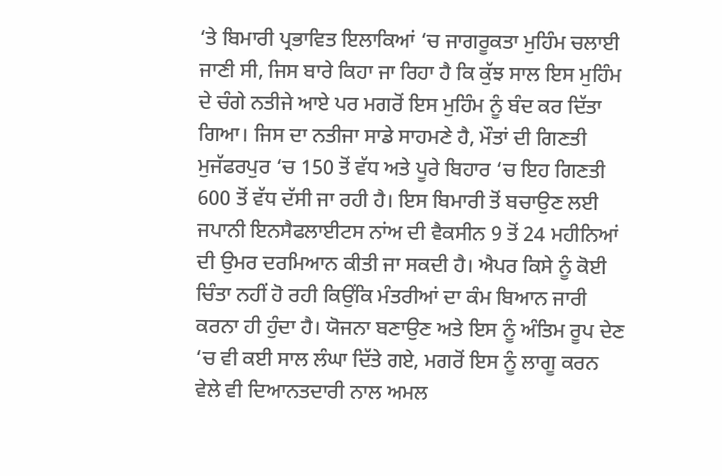‘ਤੇ ਬਿਮਾਰੀ ਪ੍ਰਭਾਵਿਤ ਇਲਾਕਿਆਂ ‘ਚ ਜਾਗਰੂਕਤਾ ਮੁਹਿੰਮ ਚਲਾਈ ਜਾਣੀ ਸੀ, ਜਿਸ ਬਾਰੇ ਕਿਹਾ ਜਾ ਰਿਹਾ ਹੈ ਕਿ ਕੁੱਝ ਸਾਲ ਇਸ ਮੁਹਿੰਮ ਦੇ ਚੰਗੇ ਨਤੀਜੇ ਆਏ ਪਰ ਮਗਰੋਂ ਇਸ ਮੁਹਿੰਮ ਨੂੰ ਬੰਦ ਕਰ ਦਿੱਤਾ ਗਿਆ। ਜਿਸ ਦਾ ਨਤੀਜਾ ਸਾਡੇ ਸਾਹਮਣੇ ਹੈ, ਮੌਤਾਂ ਦੀ ਗਿਣਤੀ ਮੁਜੱਫਰਪੁਰ ‘ਚ 150 ਤੋਂ ਵੱਧ ਅਤੇ ਪੂਰੇ ਬਿਹਾਰ ‘ਚ ਇਹ ਗਿਣਤੀ 600 ਤੋਂ ਵੱਧ ਦੱਸੀ ਜਾ ਰਹੀ ਹੈ। ਇਸ ਬਿਮਾਰੀ ਤੋਂ ਬਚਾਉਣ ਲਈ ਜਪਾਨੀ ਇਨਸੈਫਲਾਈਟਸ ਨਾਂਅ ਦੀ ਵੈਕਸੀਨ 9 ਤੋਂ 24 ਮਹੀਨਿਆਂ ਦੀ ਉਮਰ ਦਰਮਿਆਨ ਕੀਤੀ ਜਾ ਸਕਦੀ ਹੈ। ਐਪਰ ਕਿਸੇ ਨੂੰ ਕੋਈ ਚਿੰਤਾ ਨਹੀਂ ਹੋ ਰਹੀ ਕਿਉਂਕਿ ਮੰਤਰੀਆਂ ਦਾ ਕੰਮ ਬਿਆਨ ਜਾਰੀ ਕਰਨਾ ਹੀ ਹੁੰਦਾ ਹੈ। ਯੋਜਨਾ ਬਣਾਉਣ ਅਤੇ ਇਸ ਨੂੰ ਅੰਤਿਮ ਰੂਪ ਦੇਣ ‘ਚ ਵੀ ਕਈ ਸਾਲ ਲੰਘਾ ਦਿੱਤੇ ਗਏ, ਮਗਰੋਂ ਇਸ ਨੂੰ ਲਾਗੂ ਕਰਨ ਵੇਲੇ ਵੀ ਦਿਆਨਤਦਾਰੀ ਨਾਲ ਅਮਲ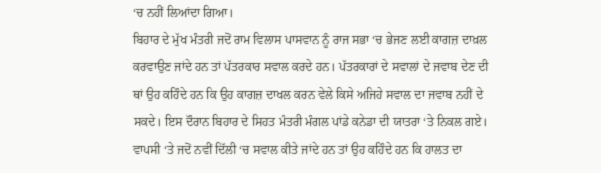‘ਚ ਨਹੀਂ ਲਿਆਂਦਾ ਗਿਆ।
ਬਿਹਾਰ ਦੇ ਮੁੱਖ ਮੰਤਰੀ ਜਦੋਂ ਰਾਮ ਵਿਲਾਸ ਪਾਸਵਾਨ ਨੂੰ ਰਾਜ ਸਭਾ ‘ਚ ਭੇਜਣ ਲਈ ਕਾਗਜ਼ ਦਾਖ਼ਲ ਕਰਵਾਉਣ ਜਾਂਦੇ ਹਨ ਤਾਂ ਪੱਤਰਕਾਰ ਸਵਾਲ ਕਰਦੇ ਹਨ। ਪੱਤਰਕਾਰਾਂ ਦੇ ਸਵਾਲਾਂ ਦੇ ਜਵਾਬ ਦੇਣ ਦੀ ਥਾਂ ਉਹ ਕਹਿੰਦੇ ਹਨ ਕਿ ਉਹ ਕਾਗਜ਼ ਦਾਖਲ ਕਰਨ ਵੇਲੇ ਕਿਸੇ ਅਜਿਹੇ ਸਵਾਲ ਦਾ ਜਵਾਬ ਨਹੀਂ ਦੇ ਸਕਦੇ। ਇਸ ਦੌਰਾਨ ਬਿਹਾਰ ਦੇ ਸਿਹਤ ਮੰਤਰੀ ਮੰਗਲ ਪਾਂਡੇ ਕਨੇਡਾ ਦੀ ਯਾਤਰਾ ‘ਤੇ ਨਿਕਲ ਗਏ। ਵਾਪਸੀ ‘ਤੇ ਜਦੋਂ ਨਵੀਂ ਦਿੱਲੀ ‘ਚ ਸਵਾਲ ਕੀਤੇ ਜਾਂਦੇ ਹਨ ਤਾਂ ਉਹ ਕਹਿੰਦੇ ਹਨ ਕਿ ਹਾਲਤ ਦਾ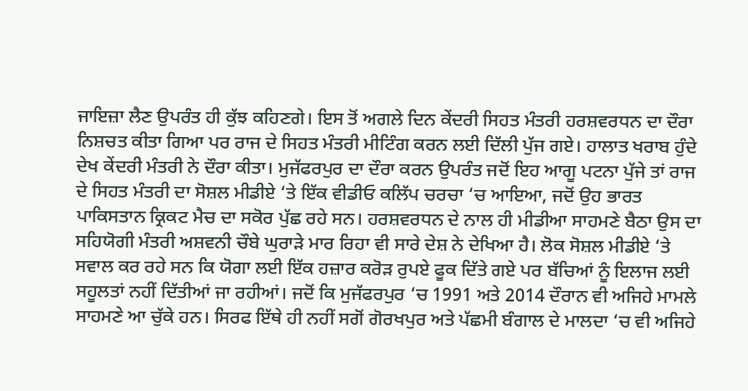ਜਾਇਜ਼ਾ ਲੈਣ ਉਪਰੰਤ ਹੀ ਕੁੱਝ ਕਹਿਣਗੇ। ਇਸ ਤੋਂ ਅਗਲੇ ਦਿਨ ਕੇਂਦਰੀ ਸਿਹਤ ਮੰਤਰੀ ਹਰਸ਼ਵਰਧਨ ਦਾ ਦੌਰਾ ਨਿਸ਼ਚਤ ਕੀਤਾ ਗਿਆ ਪਰ ਰਾਜ ਦੇ ਸਿਹਤ ਮੰਤਰੀ ਮੀਟਿੰਗ ਕਰਨ ਲਈ ਦਿੱਲੀ ਪੁੱਜ ਗਏ। ਹਾਲਾਤ ਖਰਾਬ ਹੁੰਦੇ ਦੇਖ ਕੇਂਦਰੀ ਮੰਤਰੀ ਨੇ ਦੌਰਾ ਕੀਤਾ। ਮੁਜੱਫਰਪੁਰ ਦਾ ਦੌਰਾ ਕਰਨ ਉਪਰੰਤ ਜਦੋਂ ਇਹ ਆਗੂ ਪਟਨਾ ਪੁੱਜੇ ਤਾਂ ਰਾਜ ਦੇ ਸਿਹਤ ਮੰਤਰੀ ਦਾ ਸੋਸ਼ਲ ਮੀਡੀਏ ‘ਤੇ ਇੱਕ ਵੀਡੀਓ ਕਲਿੱਪ ਚਰਚਾ ‘ਚ ਆਇਆ, ਜਦੋਂ ਉਹ ਭਾਰਤ ਪਾਕਿਸਤਾਨ ਕ੍ਰਿਕਟ ਮੈਚ ਦਾ ਸਕੋਰ ਪੁੱਛ ਰਹੇ ਸਨ। ਹਰਸ਼ਵਰਧਨ ਦੇ ਨਾਲ ਹੀ ਮੀਡੀਆ ਸਾਹਮਣੇ ਬੈਠਾ ਉਸ ਦਾ ਸਹਿਯੋਗੀ ਮੰਤਰੀ ਅਸ਼ਵਨੀ ਚੌਬੇ ਘੁਰਾੜੇ ਮਾਰ ਰਿਹਾ ਵੀ ਸਾਰੇ ਦੇਸ਼ ਨੇ ਦੇਖਿਆ ਹੈ। ਲੋਕ ਸੋਸ਼ਲ ਮੀਡੀਏ ‘ਤੇ ਸਵਾਲ ਕਰ ਰਹੇ ਸਨ ਕਿ ਯੋਗਾ ਲਈ ਇੱਕ ਹਜ਼ਾਰ ਕਰੋੜ ਰੁਪਏ ਫੂਕ ਦਿੱਤੇ ਗਏ ਪਰ ਬੱਚਿਆਂ ਨੂੰ ਇਲਾਜ ਲਈ ਸਹੂਲਤਾਂ ਨਹੀਂ ਦਿੱਤੀਆਂ ਜਾ ਰਹੀਆਂ। ਜਦੋਂ ਕਿ ਮੁਜੱਫਰਪੁਰ ‘ਚ 1991 ਅਤੇ 2014 ਦੌਰਾਨ ਵੀ ਅਜਿਹੇ ਮਾਮਲੇ ਸਾਹਮਣੇ ਆ ਚੁੱਕੇ ਹਨ। ਸਿਰਫ ਇੱਥੇ ਹੀ ਨਹੀਂ ਸਗੋਂ ਗੋਰਖਪੁਰ ਅਤੇ ਪੱਛਮੀ ਬੰਗਾਲ ਦੇ ਮਾਲਦਾ ‘ਚ ਵੀ ਅਜਿਹੇ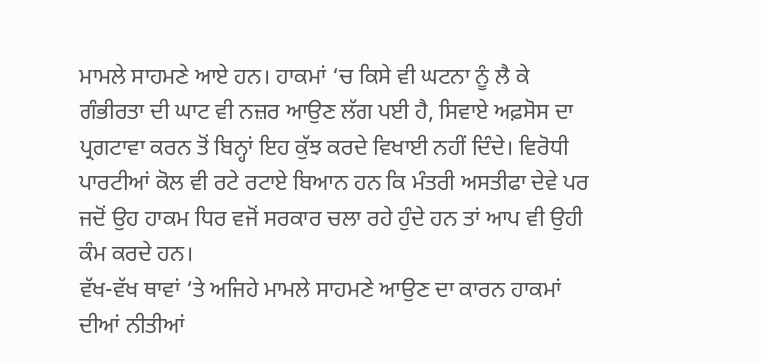ਮਾਮਲੇ ਸਾਹਮਣੇ ਆਏ ਹਨ। ਹਾਕਮਾਂ ‘ਚ ਕਿਸੇ ਵੀ ਘਟਨਾ ਨੂੰ ਲੈ ਕੇ ਗੰਭੀਰਤਾ ਦੀ ਘਾਟ ਵੀ ਨਜ਼ਰ ਆਉਣ ਲੱਗ ਪਈ ਹੈ, ਸਿਵਾਏ ਅਫ਼ਸੋਸ ਦਾ ਪ੍ਰਗਟਾਵਾ ਕਰਨ ਤੋਂ ਬਿਨ੍ਹਾਂ ਇਹ ਕੁੱਝ ਕਰਦੇ ਵਿਖਾਈ ਨਹੀਂ ਦਿੰਦੇ। ਵਿਰੋਧੀ ਪਾਰਟੀਆਂ ਕੋਲ ਵੀ ਰਟੇ ਰਟਾਏ ਬਿਆਨ ਹਨ ਕਿ ਮੰਤਰੀ ਅਸਤੀਫਾ ਦੇਵੇ ਪਰ ਜਦੋਂ ਉਹ ਹਾਕਮ ਧਿਰ ਵਜੋਂ ਸਰਕਾਰ ਚਲਾ ਰਹੇ ਹੁੰਦੇ ਹਨ ਤਾਂ ਆਪ ਵੀ ਉਹੀ ਕੰਮ ਕਰਦੇ ਹਨ।
ਵੱਖ-ਵੱਖ ਥਾਵਾਂ ‘ਤੇ ਅਜਿਹੇ ਮਾਮਲੇ ਸਾਹਮਣੇ ਆਉਣ ਦਾ ਕਾਰਨ ਹਾਕਮਾਂ ਦੀਆਂ ਨੀਤੀਆਂ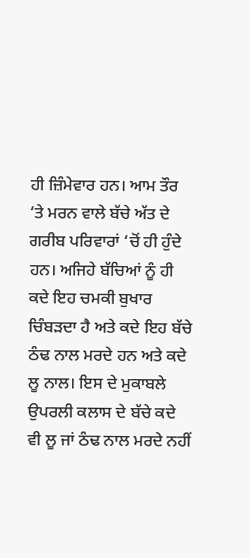ਹੀ ਜ਼ਿੰਮੇਵਾਰ ਹਨ। ਆਮ ਤੌਰ ‘ਤੇ ਮਰਨ ਵਾਲੇ ਬੱਚੇ ਅੱਤ ਦੇ ਗਰੀਬ ਪਰਿਵਾਰਾਂ ‘ਚੋਂ ਹੀ ਹੁੰਦੇ ਹਨ। ਅਜਿਹੇ ਬੱਚਿਆਂ ਨੂੰ ਹੀ ਕਦੇ ਇਹ ਚਮਕੀ ਬੁਖਾਰ ਚਿੰਬੜਦਾ ਹੈ ਅਤੇ ਕਦੇ ਇਹ ਬੱਚੇ ਠੰਢ ਨਾਲ ਮਰਦੇ ਹਨ ਅਤੇ ਕਦੇ ਲੂ ਨਾਲ। ਇਸ ਦੇ ਮੁਕਾਬਲੇ ਉਪਰਲੀ ਕਲਾਸ ਦੇ ਬੱਚੇ ਕਦੇ ਵੀ ਲੂ ਜਾਂ ਠੰਢ ਨਾਲ ਮਰਦੇ ਨਹੀਂ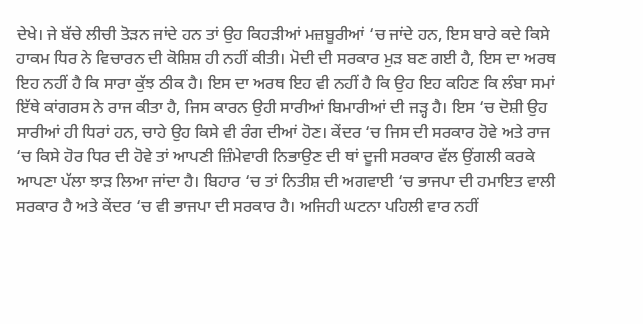ਦੇਖੇ। ਜੇ ਬੱਚੇ ਲੀਚੀ ਤੋੜਨ ਜਾਂਦੇ ਹਨ ਤਾਂ ਉਹ ਕਿਹੜੀਆਂ ਮਜ਼ਬੂਰੀਆਂ ‘ਚ ਜਾਂਦੇ ਹਨ, ਇਸ ਬਾਰੇ ਕਦੇ ਕਿਸੇ ਹਾਕਮ ਧਿਰ ਨੇ ਵਿਚਾਰਨ ਦੀ ਕੋਸ਼ਿਸ਼ ਹੀ ਨਹੀਂ ਕੀਤੀ। ਮੋਦੀ ਦੀ ਸਰਕਾਰ ਮੁੜ ਬਣ ਗਈ ਹੈ, ਇਸ ਦਾ ਅਰਥ ਇਹ ਨਹੀਂ ਹੈ ਕਿ ਸਾਰਾ ਕੁੱਝ ਠੀਕ ਹੈ। ਇਸ ਦਾ ਅਰਥ ਇਹ ਵੀ ਨਹੀਂ ਹੈ ਕਿ ਉਹ ਇਹ ਕਹਿਣ ਕਿ ਲੰਬਾ ਸਮਾਂ ਇੱਥੇ ਕਾਂਗਰਸ ਨੇ ਰਾਜ ਕੀਤਾ ਹੈ, ਜਿਸ ਕਾਰਨ ਉਹੀ ਸਾਰੀਆਂ ਬਿਮਾਰੀਆਂ ਦੀ ਜੜ੍ਹ ਹੈ। ਇਸ ‘ਚ ਦੋਸ਼ੀ ਉਹ ਸਾਰੀਆਂ ਹੀ ਧਿਰਾਂ ਹਨ, ਚਾਹੇ ਉਹ ਕਿਸੇ ਵੀ ਰੰਗ ਦੀਆਂ ਹੋਣ। ਕੇਂਦਰ ‘ਚ ਜਿਸ ਦੀ ਸਰਕਾਰ ਹੋਵੇ ਅਤੇ ਰਾਜ ‘ਚ ਕਿਸੇ ਹੋਰ ਧਿਰ ਦੀ ਹੋਵੇ ਤਾਂ ਆਪਣੀ ਜ਼ਿੰਮੇਵਾਰੀ ਨਿਭਾਉਣ ਦੀ ਥਾਂ ਦੂਜੀ ਸਰਕਾਰ ਵੱਲ ਉਂਗਲੀ ਕਰਕੇ ਆਪਣਾ ਪੱਲਾ ਝਾੜ ਲਿਆ ਜਾਂਦਾ ਹੈ। ਬਿਹਾਰ ‘ਚ ਤਾਂ ਨਿਤੀਸ਼ ਦੀ ਅਗਵਾਈ ‘ਚ ਭਾਜਪਾ ਦੀ ਹਮਾਇਤ ਵਾਲੀ ਸਰਕਾਰ ਹੈ ਅਤੇ ਕੇਂਦਰ ‘ਚ ਵੀ ਭਾਜਪਾ ਦੀ ਸਰਕਾਰ ਹੈ। ਅਜਿਹੀ ਘਟਨਾ ਪਹਿਲੀ ਵਾਰ ਨਹੀਂ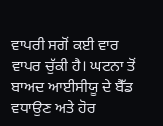ਵਾਪਰੀ ਸਗੋਂ ਕਈ ਵਾਰ ਵਾਪਰ ਚੁੱਕੀ ਹੈ। ਘਟਨਾ ਤੋਂ ਬਾਅਦ ਆਈਸੀਯੂ ਦੇ ਬੈੱਡ ਵਧਾਉਣ ਅਤੇ ਹੋਰ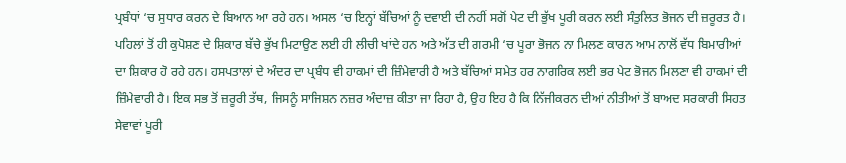ਪ੍ਰਬੰਧਾਂ ‘ਚ ਸੁਧਾਰ ਕਰਨ ਦੇ ਬਿਆਨ ਆ ਰਹੇ ਹਨ। ਅਸਲ ‘ਚ ਇਨ੍ਹਾਂ ਬੱਚਿਆਂ ਨੂੰ ਦਵਾਈ ਦੀ ਨਹੀਂ ਸਗੋਂ ਪੇਟ ਦੀ ਭੁੱਖ ਪੂਰੀ ਕਰਨ ਲਈ ਸੰਤੁਲਿਤ ਭੋਜਨ ਦੀ ਜ਼ਰੂਰਤ ਹੈ। ਪਹਿਲਾਂ ਤੋਂ ਹੀ ਕੁਪੋਸ਼ਣ ਦੇ ਸ਼ਿਕਾਰ ਬੱਚੇ ਭੁੱਖ ਮਿਟਾਉਣ ਲਈ ਹੀ ਲੀਚੀ ਖਾਂਦੇ ਹਨ ਅਤੇ ਅੱਤ ਦੀ ਗਰਮੀ ‘ਚ ਪੂਰਾ ਭੋਜਨ ਨਾ ਮਿਲਣ ਕਾਰਨ ਆਮ ਨਾਲੋਂ ਵੱਧ ਬਿਮਾਰੀਆਂ ਦਾ ਸ਼ਿਕਾਰ ਹੋ ਰਹੇ ਹਨ। ਹਸਪਤਾਲਾਂ ਦੇ ਅੰਦਰ ਦਾ ਪ੍ਰਬੰਧ ਵੀ ਹਾਕਮਾਂ ਦੀ ਜ਼ਿੰਮੇਵਾਰੀ ਹੈ ਅਤੇ ਬੱਚਿਆਂ ਸਮੇਤ ਹਰ ਨਾਗਰਿਕ ਲਈ ਭਰ ਪੇਟ ਭੋਜਨ ਮਿਲਣਾ ਵੀ ਹਾਕਮਾਂ ਦੀ ਜ਼ਿੰਮੇਵਾਰੀ ਹੈ। ਇਕ ਸਭ ਤੋਂ ਜ਼ਰੂਰੀ ਤੱਥ, ਜਿਸਨੂੰ ਸਾਜਿਸ਼ਨ ਨਜ਼ਰ ਅੰਦਾਜ਼ ਕੀਤਾ ਜਾ ਰਿਹਾ ਹੈ, ਉਹ ਇਹ ਹੈ ਕਿ ਨਿੱਜੀਕਰਨ ਦੀਆਂ ਨੀਤੀਆਂ ਤੋਂ ਬਾਅਦ ਸਰਕਾਰੀ ਸਿਹਤ ਸੇਵਾਵਾਂ ਪੂਰੀ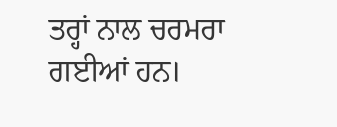ਤਰ੍ਹਾਂ ਨਾਲ ਚਰਮਰਾ ਗਈਆਂ ਹਨ।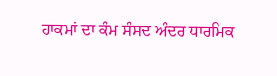ਹਾਕਮਾਂ ਦਾ ਕੰਮ ਸੰਸਦ ਅੰਦਰ ਧਾਰਮਿਕ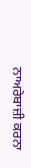ਨਾਅਰੇਬਾਜ਼ੀ ਕਰਨਾ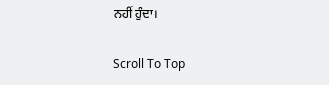ਨਹੀਂ ਹੁੰਦਾ।

Scroll To Top